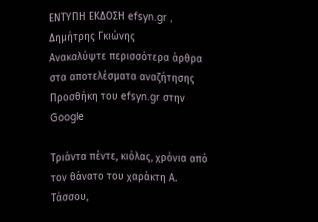ΕΝΤΥΠΗ ΕΚΔΟΣΗ efsyn.gr , Δημήτρης Γκιώνης
Ανακαλύψτε περισσότερα άρθρα στα αποτελέσματα αναζήτησης
Προσθήκη του efsyn.gr στην Google

Τριάντα πέντε, κιόλας, χρόνια από τον θάνατο του χαράκτη Α. Τάσσου,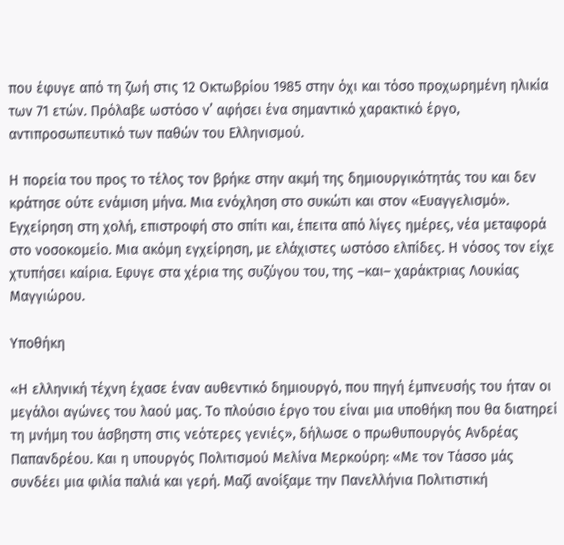που έφυγε από τη ζωή στις 12 Οκτωβρίου 1985 στην όχι και τόσο προχωρημένη ηλικία των 71 ετών. Πρόλαβε ωστόσο ν’ αφήσει ένα σημαντικό χαρακτικό έργο, αντιπροσωπευτικό των παθών του Ελληνισμού.

Η πορεία του προς το τέλος τον βρήκε στην ακμή της δημιουργικότητάς του και δεν κράτησε ούτε ενάμιση μήνα. Μια ενόχληση στο συκώτι και στον «Ευαγγελισμό». Εγχείρηση στη χολή, επιστροφή στο σπίτι και, έπειτα από λίγες ημέρες, νέα μεταφορά στο νοσοκομείο. Μια ακόμη εγχείρηση, με ελάχιστες ωστόσο ελπίδες. Η νόσος τον είχε χτυπήσει καίρια. Εφυγε στα χέρια της συζύγου του, της –και– χαράκτριας Λουκίας Μαγγιώρου.

Υποθήκη

«Η ελληνική τέχνη έχασε έναν αυθεντικό δημιουργό, που πηγή έμπνευσής του ήταν οι μεγάλοι αγώνες του λαού μας. Το πλούσιο έργο του είναι μια υποθήκη που θα διατηρεί τη μνήμη του άσβηστη στις νεότερες γενιές», δήλωσε ο πρωθυπουργός Ανδρέας Παπανδρέου. Και η υπουργός Πολιτισμού Μελίνα Μερκούρη: «Με τον Τάσσο μάς συνδέει μια φιλία παλιά και γερή. Μαζί ανοίξαμε την Πανελλήνια Πολιτιστική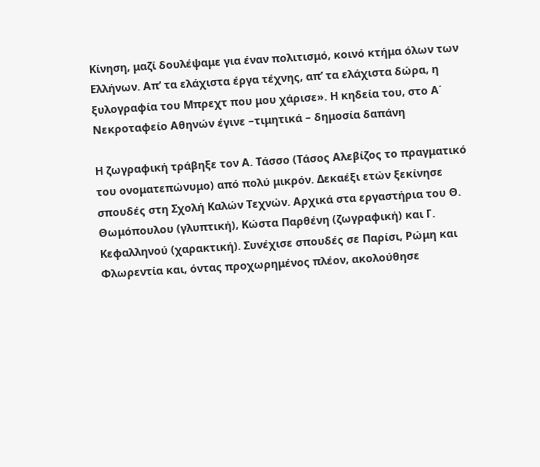Κίνηση, μαζί δουλέψαμε για έναν πολιτισμό, κοινό κτήμα όλων των Ελλήνων. Απ’ τα ελάχιστα έργα τέχνης, απ’ τα ελάχιστα δώρα, η ξυλογραφία του Μπρεχτ που μου χάρισε». Η κηδεία του, στο Α΄ Νεκροταφείο Αθηνών έγινε –τιμητικά – δημοσία δαπάνη

Η ζωγραφική τράβηξε τον Α. Τάσσο (Τάσος Αλεβίζος το πραγματικό του ονοματεπώνυμο) από πολύ μικρόν. Δεκαέξι ετών ξεκίνησε σπουδές στη Σχολή Καλών Τεχνών. Αρχικά στα εργαστήρια του Θ. Θωμόπουλου (γλυπτική), Κώστα Παρθένη (ζωγραφική) και Γ. Κεφαλληνού (χαρακτική). Συνέχισε σπουδές σε Παρίσι, Ρώμη και Φλωρεντία και, όντας προχωρημένος πλέον, ακολούθησε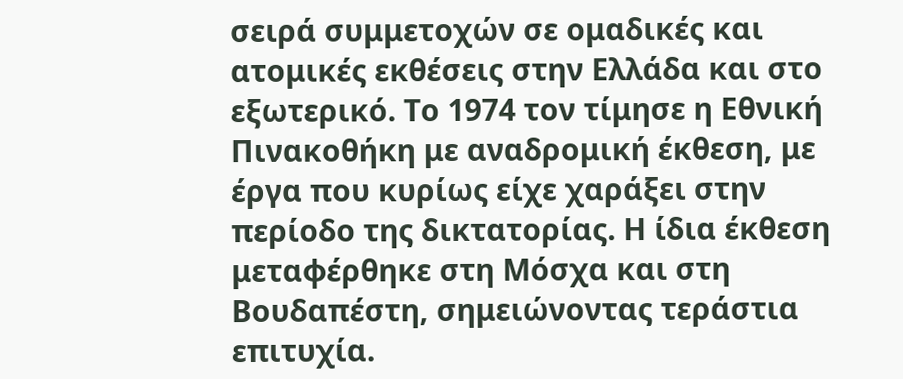σειρά συμμετοχών σε ομαδικές και ατομικές εκθέσεις στην Ελλάδα και στο εξωτερικό. Το 1974 τον τίμησε η Εθνική Πινακοθήκη με αναδρομική έκθεση, με έργα που κυρίως είχε χαράξει στην περίοδο της δικτατορίας. Η ίδια έκθεση μεταφέρθηκε στη Μόσχα και στη Βουδαπέστη, σημειώνοντας τεράστια επιτυχία.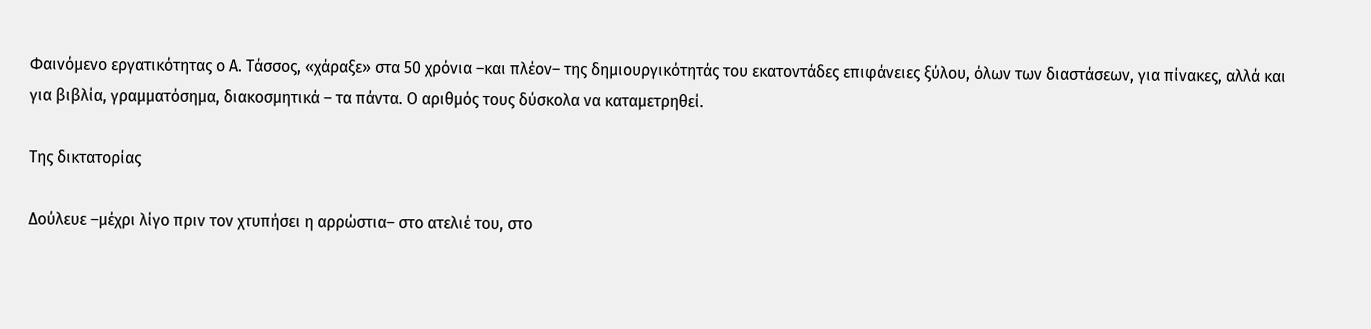Φαινόμενο εργατικότητας ο Α. Τάσσος, «χάραξε» στα 50 χρόνια –και πλέον– της δημιουργικότητάς του εκατοντάδες επιφάνειες ξύλου, όλων των διαστάσεων, για πίνακες, αλλά και για βιβλία, γραμματόσημα, διακοσμητικά – τα πάντα. Ο αριθμός τους δύσκολα να καταμετρηθεί.

Της δικτατορίας

Δούλευε –μέχρι λίγο πριν τον χτυπήσει η αρρώστια– στο ατελιέ του, στο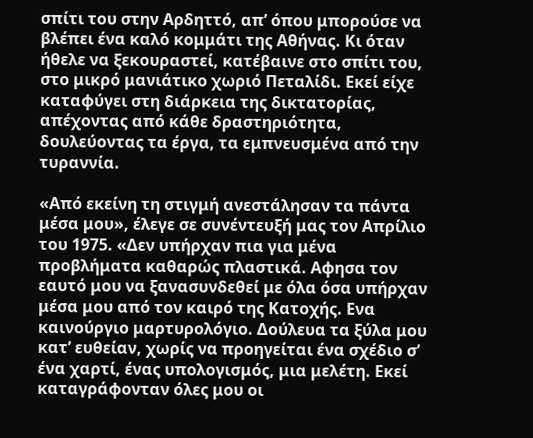σπίτι του στην Αρδηττό, απ’ όπου μπορούσε να βλέπει ένα καλό κομμάτι της Αθήνας. Κι όταν ήθελε να ξεκουραστεί, κατέβαινε στο σπίτι του, στο μικρό μανιάτικο χωριό Πεταλίδι. Εκεί είχε καταφύγει στη διάρκεια της δικτατορίας, απέχοντας από κάθε δραστηριότητα, δουλεύοντας τα έργα, τα εμπνευσμένα από την τυραννία.

«Από εκείνη τη στιγμή ανεστάλησαν τα πάντα μέσα μου», έλεγε σε συνέντευξή μας τον Απρίλιο του 1975. «Δεν υπήρχαν πια για μένα προβλήματα καθαρώς πλαστικά. Αφησα τον εαυτό μου να ξανασυνδεθεί με όλα όσα υπήρχαν μέσα μου από τον καιρό της Κατοχής. Ενα καινούργιο μαρτυρολόγιο. Δούλευα τα ξύλα μου κατ’ ευθείαν, χωρίς να προηγείται ένα σχέδιο σ’ ένα χαρτί, ένας υπολογισμός, μια μελέτη. Εκεί καταγράφονταν όλες μου οι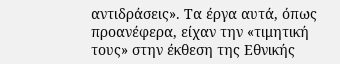αντιδράσεις». Τα έργα αυτά, όπως προανέφερα, είχαν την «τιμητική τους» στην έκθεση της Εθνικής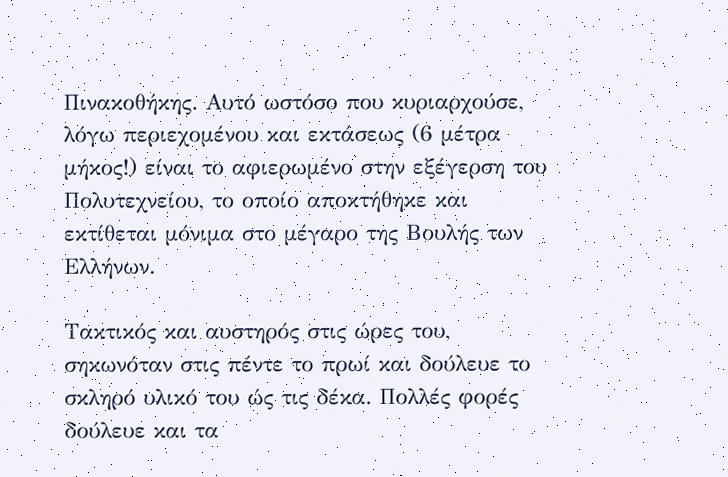Πινακοθήκης. Αυτό ωστόσο που κυριαρχούσε, λόγω περιεχομένου και εκτάσεως (6 μέτρα μήκος!) είναι το αφιερωμένο στην εξέγερση του Πολυτεχνείου, το οποίο αποκτήθηκε και εκτίθεται μόνιμα στο μέγαρο της Βουλής των Ελλήνων.

Τακτικός και αυστηρός στις ώρες του, σηκωνόταν στις πέντε το πρωί και δούλευε το σκληρό υλικό του ώς τις δέκα. Πολλές φορές δούλευε και τα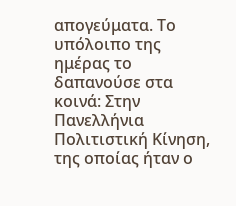απογεύματα. Το υπόλοιπο της ημέρας το δαπανούσε στα κοινά: Στην Πανελλήνια Πολιτιστική Κίνηση, της οποίας ήταν ο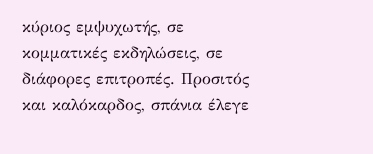κύριος εμψυχωτής, σε κομματικές εκδηλώσεις, σε διάφορες επιτροπές. Προσιτός και καλόκαρδος, σπάνια έλεγε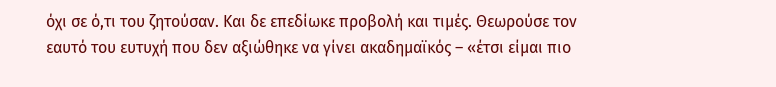όχι σε ό,τι του ζητούσαν. Και δε επεδίωκε προβολή και τιμές. Θεωρούσε τον εαυτό του ευτυχή που δεν αξιώθηκε να γίνει ακαδημαϊκός – «έτσι είμαι πιο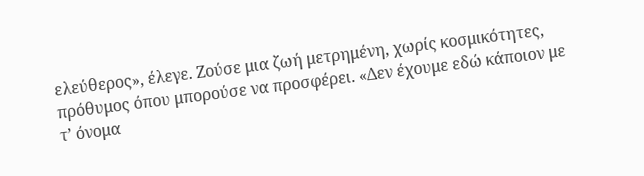ελεύθερος», έλεγε. Ζούσε μια ζωή μετρημένη, χωρίς κοσμικότητες, πρόθυμος όπου μπορούσε να προσφέρει. «Δεν έχουμε εδώ κάποιον με τ’ όνομα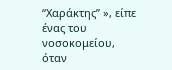“Χαράκτης” », είπε ένας του νοσοκομείου, όταν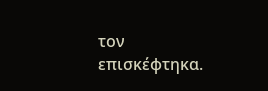τον επισκέφτηκα.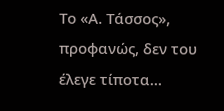Το «Α. Τάσσος», προφανώς, δεν του έλεγε τίποτα…